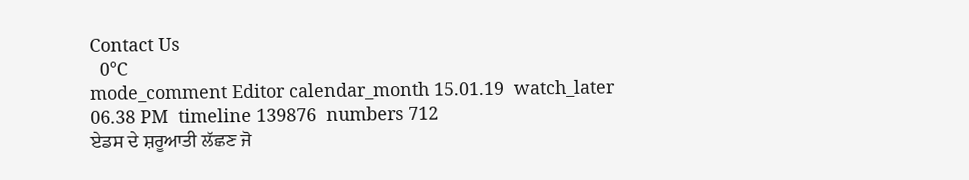Contact Us
  0°C
mode_comment Editor calendar_month 15.01.19  watch_later 06.38 PM  timeline 139876  numbers 712
ਏਡਸ ਦੇ ਸ਼ਰੂਆਤੀ ਲੱਛਣ ਜੋ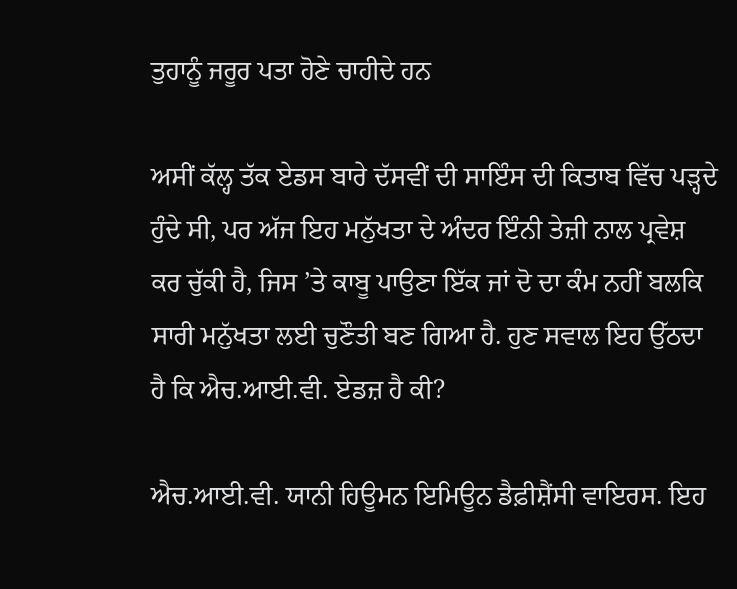ਤੁਹਾਨੂੰ ਜਰੂਰ ਪਤਾ ਹੋਣੇ ਚਾਹੀਦੇ ਹਨ

ਅਸੀਂ ਕੱਲ੍ਹ ਤੱਕ ਏਡਸ ਬਾਰੇ ਦੱਸਵੀਂ ਦੀ ਸਾਇੰਸ ਦੀ ਕਿਤਾਬ ਵਿੱਚ ਪੜ੍ਹਦੇ ਹੁੰਦੇ ਸੀ, ਪਰ ਅੱਜ ਇਹ ਮਨੁੱਖਤਾ ਦੇ ਅੰਦਰ ਇੰਨੀ ਤੇਜ਼ੀ ਨਾਲ ਪ੍ਰਵੇਸ਼ ਕਰ ਚੁੱਕੀ ਹੈ, ਜਿਸ ’ਤੇ ਕਾਬੂ ਪਾਉਣਾ ਇੱਕ ਜਾਂ ਦੋ ਦਾ ਕੰਮ ਨਹੀਂ ਬਲਕਿ ਸਾਰੀ ਮਨੁੱਖਤਾ ਲਈ ਚੁਣੌਤੀ ਬਣ ਗਿਆ ਹੈ. ਹੁਣ ਸਵਾਲ ਇਹ ਉੱਠਦਾ ਹੈ ਕਿ ਐਚ.ਆਈ.ਵੀ. ਏਡਜ਼ ਹੈ ਕੀ?

ਐਚ.ਆਈ.ਵੀ. ਯਾਨੀ ਹਿਊਮਨ ਇਮਿਊਨ ਡੈਫ਼ੀਸ਼ੈਂਸੀ ਵਾਇਰਸ. ਇਹ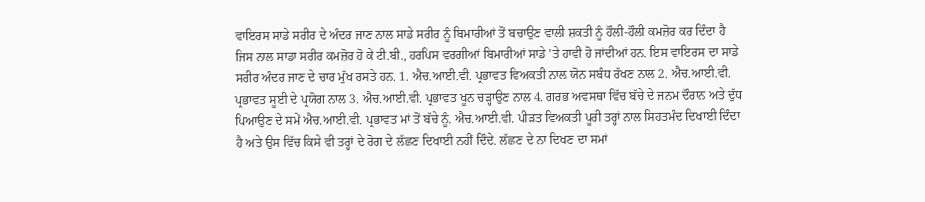ਵਾਇਰਸ ਸਾਡੇ ਸਰੀਰ ਦੇ ਅੰਦਰ ਜਾਣ ਨਾਲ ਸਾਡੇ ਸਰੀਰ ਨੂੰ ਬਿਮਾਰੀਆਂ ਤੋਂ ਬਚਾਉਣ ਵਾਲੀ ਸ਼ਕਤੀ ਨੂੰ ਹੌਲੀ-ਹੌਲੀ ਕਮਜ਼ੋਰ ਕਰ ਦਿੰਦਾ ਹੈ ਜਿਸ ਨਾਲ ਸਾਡਾ ਸਰੀਰ ਕਮਜ਼ੋਰ ਹੋ ਕੇ ਟੀ.ਬੀ., ਹਰਪਿਸ ਵਰਗੀਆਂ ਬਿਮਾਰੀਆਂ ਸਾਡੇ ’ਤੇ ਹਾਵੀ ਹੋ ਜਾਂਦੀਆਂ ਹਨ. ਇਸ ਵਾਇਰਸ ਦਾ ਸਾਡੇ ਸਰੀਰ ਅੰਦਰ ਜਾਣ ਦੇ ਚਾਰ ਮੁੱਖ ਰਸਤੇ ਹਨ. 1. ਐਚ.ਆਈ.ਵੀ. ਪ੍ਰਭਾਵਤ ਵਿਅਕਤੀ ਨਾਲ ਯੋਨ ਸਬੰਧ ਰੱਖਣ ਨਾਲ 2. ਐਚ.ਆਈ.ਵੀ. ਪ੍ਰਭਾਵਤ ਸੂਈ ਦੇ ਪ੍ਰਯੋਗ ਨਾਲ 3. ਐਚ.ਆਈ.ਵੀ. ਪ੍ਰਭਾਵਤ ਖੂਨ ਚੜ੍ਹਾਉਣ ਨਾਲ 4. ਗਰਭ ਅਵਸਥਾ ਵਿੱਚ ਬੱਚੇ ਦੇ ਜਨਮ ਦੌਰਾਨ ਅਤੇ ਦੁੱਧ ਪਿਆਉਣ ਦੇ ਸਮੇਂ ਐਚ.ਆਈ.ਵੀ. ਪ੍ਰਭਾਵਤ ਮਾਂ ਤੋਂ ਬੱਚੇ ਨੂੰ. ਐਚ.ਆਈ.ਵੀ. ਪੀੜਤ ਵਿਅਕਤੀ ਪੂਰੀ ਤਰ੍ਹਾਂ ਨਾਲ ਸਿਹਤਮੰਦ ਦਿਖਾਈ ਦਿੰਦਾ ਹੈ ਅਤੇ ਉਸ ਵਿੱਚ ਕਿਸੇ ਵੀ ਤਰ੍ਹਾਂ ਦੇ ਰੋਗ ਦੇ ਲੱਛਣ ਦਿਖਾਈ ਨਹੀਂ ਦਿੰਦੇ. ਲੱਛਣ ਦੇ ਨਾ ਦਿਖਣ ਦਾ ਸਮਾਂ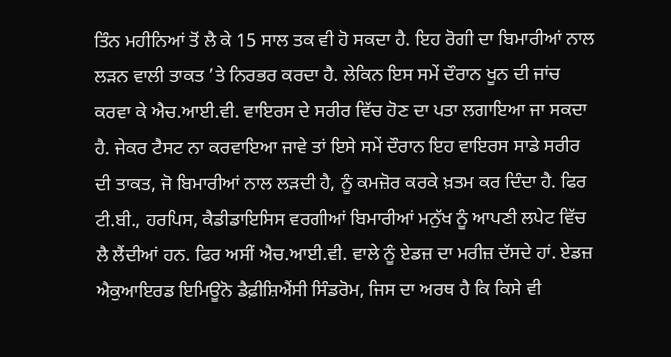ਤਿੰਨ ਮਹੀਨਿਆਂ ਤੋਂ ਲੈ ਕੇ 15 ਸਾਲ ਤਕ ਵੀ ਹੋ ਸਕਦਾ ਹੈ. ਇਹ ਰੋਗੀ ਦਾ ਬਿਮਾਰੀਆਂ ਨਾਲ ਲੜਨ ਵਾਲੀ ਤਾਕਤ ’ਤੇ ਨਿਰਭਰ ਕਰਦਾ ਹੈ. ਲੇਕਿਨ ਇਸ ਸਮੇਂ ਦੌਰਾਨ ਖੂਨ ਦੀ ਜਾਂਚ ਕਰਵਾ ਕੇ ਐਚ.ਆਈ.ਵੀ. ਵਾਇਰਸ ਦੇ ਸਰੀਰ ਵਿੱਚ ਹੋਣ ਦਾ ਪਤਾ ਲਗਾਇਆ ਜਾ ਸਕਦਾ ਹੈ. ਜੇਕਰ ਟੈਸਟ ਨਾ ਕਰਵਾਇਆ ਜਾਵੇ ਤਾਂ ਇਸੇ ਸਮੇਂ ਦੌਰਾਨ ਇਹ ਵਾਇਰਸ ਸਾਡੇ ਸਰੀਰ ਦੀ ਤਾਕਤ, ਜੋ ਬਿਮਾਰੀਆਂ ਨਾਲ ਲੜਦੀ ਹੈ, ਨੂੰ ਕਮਜ਼ੋਰ ਕਰਕੇ ਖ਼ਤਮ ਕਰ ਦਿੰਦਾ ਹੈ. ਫਿਰ ਟੀ.ਬੀ., ਹਰਪਿਸ, ਕੈਡੀਡਾਇਸਿਸ ਵਰਗੀਆਂ ਬਿਮਾਰੀਆਂ ਮਨੁੱਖ ਨੂੰ ਆਪਣੀ ਲਪੇਟ ਵਿੱਚ ਲੈ ਲੈਂਦੀਆਂ ਹਨ. ਫਿਰ ਅਸੀਂ ਐਚ.ਆਈ.ਵੀ. ਵਾਲੇ ਨੂੰ ਏਡਜ਼ ਦਾ ਮਰੀਜ਼ ਦੱਸਦੇ ਹਾਂ. ਏਡਜ਼ ਐਕੁਆਇਰਡ ਇਮਿਊਨੋ ਡੈਫ਼ੀਸ਼ਿਐਂਸੀ ਸਿੰਡਰੋਮ, ਜਿਸ ਦਾ ਅਰਥ ਹੈ ਕਿ ਕਿਸੇ ਵੀ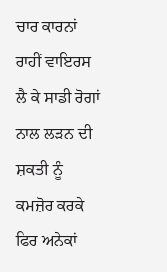ਚਾਰ ਕਾਰਨਾਂ ਰਾਹੀਂ ਵਾਇਰਸ ਲੈ ਕੇ ਸਾਡੀ ਰੋਗਾਂ ਨਾਲ ਲੜਨ ਦੀ ਸ਼ਕਤੀ ਨੂੰ ਕਮਜ਼ੋਰ ਕਰਕੇ ਫਿਰ ਅਨੇਕਾਂ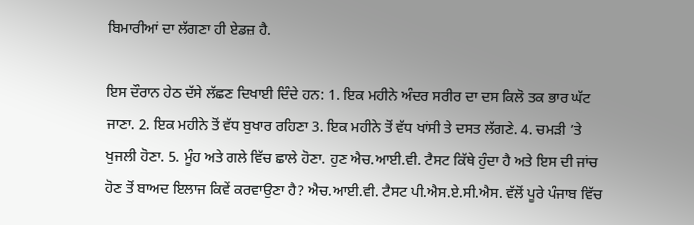ਬਿਮਾਰੀਆਂ ਦਾ ਲੱਗਣਾ ਹੀ ਏਡਜ਼ ਹੈ.

ਇਸ ਦੌਰਾਨ ਹੇਠ ਦੱਸੇ ਲੱਛਣ ਦਿਖਾਈ ਦਿੰਦੇ ਹਨ: 1. ਇਕ ਮਹੀਨੇ ਅੰਦਰ ਸਰੀਰ ਦਾ ਦਸ ਕਿਲੋ ਤਕ ਭਾਰ ਘੱਟ ਜਾਣਾ. 2. ਇਕ ਮਹੀਨੇ ਤੋਂ ਵੱਧ ਬੁਖਾਰ ਰਹਿਣਾ 3. ਇਕ ਮਹੀਨੇ ਤੋਂ ਵੱਧ ਖਾਂਸੀ ਤੇ ਦਸਤ ਲੱਗਣੇ. 4. ਚਮੜੀ ’ਤੇ ਖੁਜਲੀ ਹੋਣਾ. 5. ਮੂੰਹ ਅਤੇ ਗਲੇ ਵਿੱਚ ਛਾਲੇ ਹੋਣਾ. ਹੁਣ ਐਚ.ਆਈ.ਵੀ. ਟੈਸਟ ਕਿੱਥੇ ਹੁੰਦਾ ਹੈ ਅਤੇ ਇਸ ਦੀ ਜਾਂਚ ਹੋਣ ਤੋਂ ਬਾਅਦ ਇਲਾਜ ਕਿਵੇਂ ਕਰਵਾਉਣਾ ਹੈ? ਐਚ.ਆਈ.ਵੀ. ਟੈਸਟ ਪੀ.ਐਸ.ਏ.ਸੀ.ਐਸ. ਵੱਲੋਂ ਪੂਰੇ ਪੰਜਾਬ ਵਿੱਚ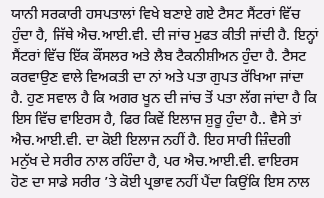ਯਾਨੀ ਸਰਕਾਰੀ ਹਸਪਤਾਲਾਂ ਵਿਖੇ ਬਣਾਏ ਗਏ ਟੈਸਟ ਸੈਂਟਰਾਂ ਵਿੱਚ ਹੁੰਦਾ ਹੈ, ਜਿੱਥੇ ਐਚ.ਆਈ.ਵੀ. ਦੀ ਜਾਂਚ ਮੁਫਤ ਕੀਤੀ ਜਾਂਦੀ ਹੈ. ਇਨ੍ਹਾਂ ਸੈਂਟਰਾਂ ਵਿੱਚ ਇੱਕ ਕੌਂਸਲਰ ਅਤੇ ਲੈਬ ਟੈਕਨੀਸ਼ੀਅਨ ਹੁੰਦਾ ਹੈ. ਟੈਸਟ ਕਰਵਾਉਣ ਵਾਲੇ ਵਿਅਕਤੀ ਦਾ ਨਾਂ ਅਤੇ ਪਤਾ ਗੁਪਤ ਰੱਖਿਆ ਜਾਂਦਾ ਹੈ. ਹੁਣ ਸਵਾਲ ਹੈ ਕਿ ਅਗਰ ਖੂਨ ਦੀ ਜਾਂਚ ਤੋਂ ਪਤਾ ਲੱਗ ਜਾਂਦਾ ਹੈ ਕਿ ਇਸ ਵਿੱਚ ਵਾਇਰਸ ਹੈ, ਫਿਰ ਕਿਵੇਂ ਇਲਾਜ ਸ਼ੁਰੂ ਹੁੰਦਾ ਹੈ.. ਵੈਸੇ ਤਾਂ ਐਚ.ਆਈ.ਵੀ. ਦਾ ਕੋਈ ਇਲਾਜ ਨਹੀਂ ਹੈ. ਇਹ ਸਾਰੀ ਜ਼ਿੰਦਗੀ ਮਨੁੱਖ ਦੇ ਸਰੀਰ ਨਾਲ ਰਹਿੰਦਾ ਹੈ, ਪਰ ਐਚ.ਆਈ.ਵੀ. ਵਾਇਰਸ ਹੋਣ ਦਾ ਸਾਡੇ ਸਰੀਰ ’ਤੇ ਕੋਈ ਪ੍ਰਭਾਵ ਨਹੀਂ ਪੈਂਦਾ ਕਿਉਂਕਿ ਇਸ ਨਾਲ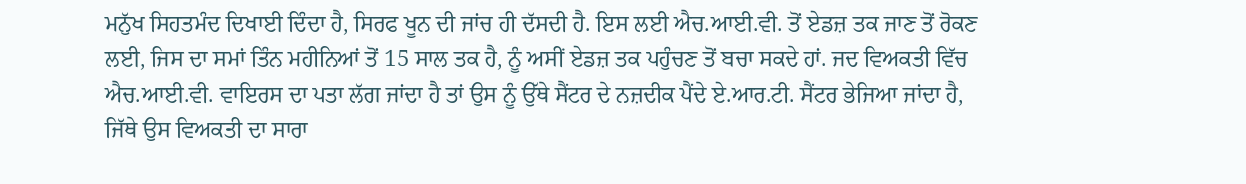ਮਨੁੱਖ ਸਿਹਤਮੰਦ ਦਿਖਾਈ ਦਿੰਦਾ ਹੈ, ਸਿਰਫ ਖੂਨ ਦੀ ਜਾਂਚ ਹੀ ਦੱਸਦੀ ਹੈ. ਇਸ ਲਈ ਐਚ.ਆਈ.ਵੀ. ਤੋਂ ਏਡਜ਼ ਤਕ ਜਾਣ ਤੋਂ ਰੋਕਣ ਲਈ, ਜਿਸ ਦਾ ਸਮਾਂ ਤਿੰਨ ਮਹੀਨਿਆਂ ਤੋਂ 15 ਸਾਲ ਤਕ ਹੈ, ਨੂੰ ਅਸੀਂ ਏਡਜ਼ ਤਕ ਪਹੁੰਚਣ ਤੋਂ ਬਚਾ ਸਕਦੇ ਹਾਂ. ਜਦ ਵਿਅਕਤੀ ਵਿੱਚ ਐਚ.ਆਈ.ਵੀ. ਵਾਇਰਸ ਦਾ ਪਤਾ ਲੱਗ ਜਾਂਦਾ ਹੈ ਤਾਂ ਉਸ ਨੂੰ ਉੱਥੇ ਸੈਂਟਰ ਦੇ ਨਜ਼ਦੀਕ ਪੈਂਦੇ ਏ.ਆਰ.ਟੀ. ਸੈਂਟਰ ਭੇਜਿਆ ਜਾਂਦਾ ਹੈ, ਜਿੱਥੇ ਉਸ ਵਿਅਕਤੀ ਦਾ ਸਾਰਾ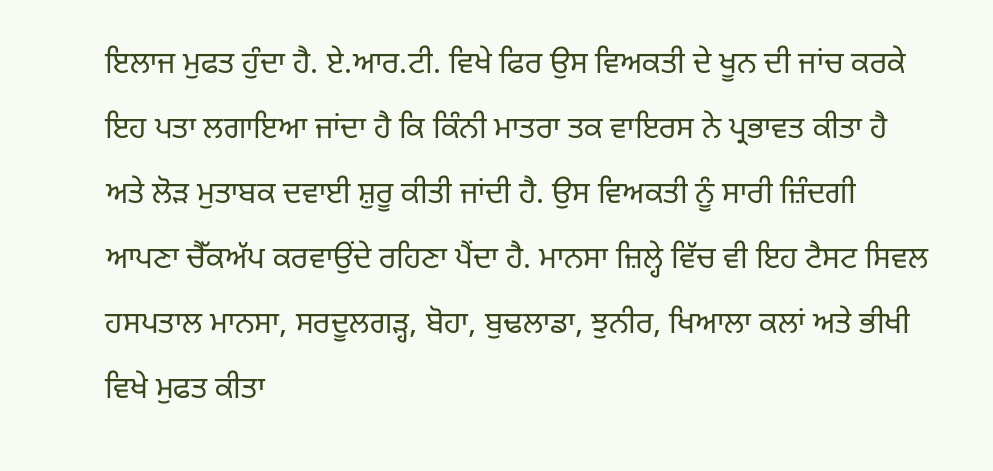ਇਲਾਜ ਮੁਫਤ ਹੁੰਦਾ ਹੈ. ਏ.ਆਰ.ਟੀ. ਵਿਖੇ ਫਿਰ ਉਸ ਵਿਅਕਤੀ ਦੇ ਖੂਨ ਦੀ ਜਾਂਚ ਕਰਕੇ ਇਹ ਪਤਾ ਲਗਾਇਆ ਜਾਂਦਾ ਹੈ ਕਿ ਕਿੰਨੀ ਮਾਤਰਾ ਤਕ ਵਾਇਰਸ ਨੇ ਪ੍ਰਭਾਵਤ ਕੀਤਾ ਹੈ ਅਤੇ ਲੋੜ ਮੁਤਾਬਕ ਦਵਾਈ ਸ਼ੁਰੂ ਕੀਤੀ ਜਾਂਦੀ ਹੈ. ਉਸ ਵਿਅਕਤੀ ਨੂੰ ਸਾਰੀ ਜ਼ਿੰਦਗੀ ਆਪਣਾ ਚੈੱਕਅੱਪ ਕਰਵਾਉਂਦੇ ਰਹਿਣਾ ਪੈਂਦਾ ਹੈ. ਮਾਨਸਾ ਜ਼ਿਲ੍ਹੇ ਵਿੱਚ ਵੀ ਇਹ ਟੈਸਟ ਸਿਵਲ ਹਸਪਤਾਲ ਮਾਨਸਾ, ਸਰਦੂਲਗੜ੍ਹ, ਬੋਹਾ, ਬੁਢਲਾਡਾ, ਝੁਨੀਰ, ਖਿਆਲਾ ਕਲਾਂ ਅਤੇ ਭੀਖੀ ਵਿਖੇ ਮੁਫਤ ਕੀਤਾ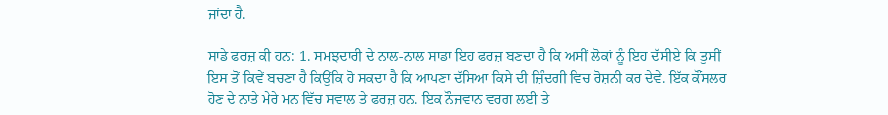ਜਾਂਦਾ ਹੈ.

ਸਾਡੇ ਫਰਜ਼ ਕੀ ਹਨ: 1. ਸਮਝਦਾਰੀ ਦੇ ਨਾਲ-ਨਾਲ ਸਾਡਾ ਇਹ ਫਰਜ਼ ਬਣਦਾ ਹੈ ਕਿ ਅਸੀਂ ਲੋਕਾਂ ਨੂੰ ਇਹ ਦੱਸੀਏ ਕਿ ਤੁਸੀਂ ਇਸ ਤੋਂ ਕਿਵੇਂ ਬਚਣਾ ਹੈ ਕਿਉਂਕਿ ਹੋ ਸਕਦਾ ਹੈ ਕਿ ਆਪਣਾ ਦੱਸਿਆ ਕਿਸੇ ਦੀ ਜ਼ਿੰਦਗੀ ਵਿਚ ਰੋਸ਼ਨੀ ਕਰ ਦੇਵੇ. ਇੱਕ ਕੌਂਸਲਰ ਹੋਣ ਦੇ ਨਾਤੇ ਮੇਰੇ ਮਨ ਵਿੱਚ ਸਵਾਲ ਤੇ ਫਰਜ਼ ਹਨ. ਇਕ ਨੌਜਵਾਨ ਵਰਗ ਲਈ ਤੇ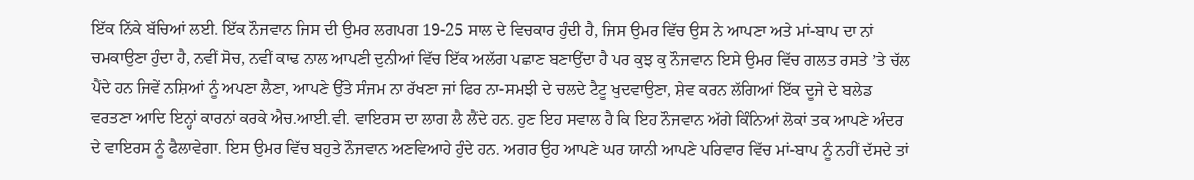ਇੱਕ ਨਿੱਕੇ ਬੱਚਿਆਂ ਲਈ. ਇੱਕ ਨੌਜਵਾਨ ਜਿਸ ਦੀ ਉਮਰ ਲਗਪਗ 19-25 ਸਾਲ ਦੇ ਵਿਚਕਾਰ ਹੁੰਦੀ ਹੈ, ਜਿਸ ਉਮਰ ਵਿੱਚ ਉਸ ਨੇ ਆਪਣਾ ਅਤੇ ਮਾਂ-ਬਾਪ ਦਾ ਨਾਂ ਚਮਕਾਉਣਾ ਹੁੰਦਾ ਹੈ, ਨਵੀਂ ਸੋਚ, ਨਵੀਂ ਕਾਢ ਨਾਲ ਆਪਣੀ ਦੁਨੀਆਂ ਵਿੱਚ ਇੱਕ ਅਲੱਗ ਪਛਾਣ ਬਣਾਉਂਦਾ ਹੈ ਪਰ ਕੁਝ ਕੁ ਨੌਜਵਾਨ ਇਸੇ ਉਮਰ ਵਿੱਚ ਗਲਤ ਰਸਤੇ ’ਤੇ ਚੱਲ ਪੈਂਦੇ ਹਨ ਜਿਵੇਂ ਨਸ਼ਿਆਂ ਨੂੰ ਅਪਣਾ ਲੈਣਾ, ਆਪਣੇ ਉੱਤੇ ਸੰਜਮ ਨਾ ਰੱਖਣਾ ਜਾਂ ਫਿਰ ਨਾ-ਸਮਝੀ ਦੇ ਚਲਦੇ ਟੈਟੂ ਖੁਦਵਾਉਣਾ, ਸ਼ੇਵ ਕਰਨ ਲੱਗਿਆਂ ਇੱਕ ਦੂਜੇ ਦੇ ਬਲੇਡ ਵਰਤਣਾ ਆਦਿ ਇਨ੍ਹਾਂ ਕਾਰਨਾਂ ਕਰਕੇ ਐਚ.ਆਈ.ਵੀ. ਵਾਇਰਸ ਦਾ ਲਾਗ ਲੈ ਲੈਂਦੇ ਹਨ. ਹੁਣ ਇਹ ਸਵਾਲ ਹੈ ਕਿ ਇਹ ਨੌਜਵਾਨ ਅੱਗੇ ਕਿੰਨਿਆਂ ਲੋਕਾਂ ਤਕ ਆਪਣੇ ਅੰਦਰ ਦੇ ਵਾਇਰਸ ਨੂੰ ਫੈਲਾਵੇਗਾ. ਇਸ ਉਮਰ ਵਿੱਚ ਬਹੁਤੇ ਨੌਜਵਾਨ ਅਣਵਿਆਹੇ ਹੁੰਦੇ ਹਨ. ਅਗਰ ਉਹ ਆਪਣੇ ਘਰ ਯਾਨੀ ਆਪਣੇ ਪਰਿਵਾਰ ਵਿੱਚ ਮਾਂ-ਬਾਪ ਨੂੰ ਨਹੀਂ ਦੱਸਦੇ ਤਾਂ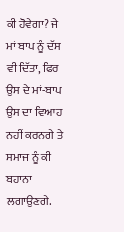ਕੀ ਹੋਵੇਗਾ? ਜੇ ਮਾਂ ਬਾਪ ਨੂੰ ਦੱਸ ਵੀ ਦਿੱਤਾ, ਫਿਰ ਉਸ ਦੇ ਮਾਂ-ਬਾਪ ਉਸ ਦਾ ਵਿਆਹ ਨਹੀਂ ਕਰਨਗੇ ਤੇ ਸਮਾਜ ਨੂੰ ਕੀ ਬਹਾਨਾ ਲਗਾਉਣਗੇ.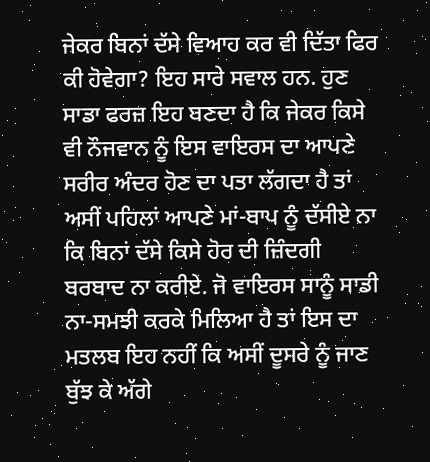ਜੇਕਰ ਬਿਨਾਂ ਦੱਸੇ ਵਿਆਹ ਕਰ ਵੀ ਦਿੱਤਾ ਫਿਰ ਕੀ ਹੋਵੇਗਾ? ਇਹ ਸਾਰੇ ਸਵਾਲ ਹਨ. ਹੁਣ ਸਾਡਾ ਫਰਜ਼ ਇਹ ਬਣਦਾ ਹੈ ਕਿ ਜੇਕਰ ਕਿਸੇ ਵੀ ਨੌਜਵਾਨ ਨੂੰ ਇਸ ਵਾਇਰਸ ਦਾ ਆਪਣੇ ਸਰੀਰ ਅੰਦਰ ਹੋਣ ਦਾ ਪਤਾ ਲੱਗਦਾ ਹੈ ਤਾਂ ਅਸੀਂ ਪਹਿਲਾਂ ਆਪਣੇ ਮਾਂ-ਬਾਪ ਨੂੰ ਦੱਸੀਏ ਨਾ ਕਿ ਬਿਨਾਂ ਦੱਸੇ ਕਿਸੇ ਹੋਰ ਦੀ ਜ਼ਿੰਦਗੀ ਬਰਬਾਦ ਨਾ ਕਰੀਏ. ਜੋ ਵਾਇਰਸ ਸਾਨੂੰ ਸਾਡੀ ਨਾ-ਸਮਝੀ ਕਰਕੇ ਮਿਲਿਆ ਹੈ ਤਾਂ ਇਸ ਦਾ ਮਤਲਬ ਇਹ ਨਹੀਂ ਕਿ ਅਸੀਂ ਦੂਸਰੇ ਨੂੰ ਜਾਣ ਬੁੱਝ ਕੇ ਅੱਗੇ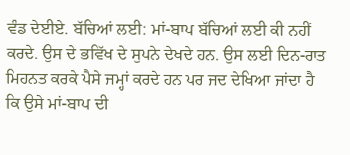ਵੰਡ ਦੇਈਏ. ਬੱਚਿਆਂ ਲਈ: ਮਾਂ-ਬਾਪ ਬੱਚਿਆਂ ਲਈ ਕੀ ਨਹੀਂ ਕਰਦੇ. ਉਸ ਦੇ ਭਵਿੱਖ ਦੇ ਸੁਪਨੇ ਦੇਖਦੇ ਹਨ. ਉਸ ਲਈ ਦਿਨ-ਰਾਤ ਮਿਹਨਤ ਕਰਕੇ ਪੈਸੇ ਜਮ੍ਹਾਂ ਕਰਦੇ ਹਨ ਪਰ ਜਦ ਦੇਖਿਆ ਜਾਂਦਾ ਹੈ ਕਿ ਉਸੇ ਮਾਂ-ਬਾਪ ਦੀ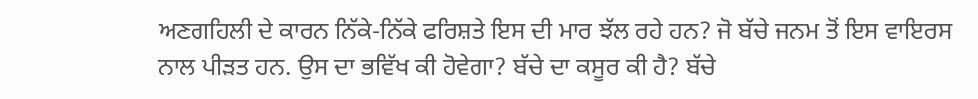ਅਣਗਹਿਲੀ ਦੇ ਕਾਰਨ ਨਿੱਕੇ-ਨਿੱਕੇ ਫਰਿਸ਼ਤੇ ਇਸ ਦੀ ਮਾਰ ਝੱਲ ਰਹੇ ਹਨ? ਜੋ ਬੱਚੇ ਜਨਮ ਤੋਂ ਇਸ ਵਾਇਰਸ ਨਾਲ ਪੀੜਤ ਹਨ. ਉਸ ਦਾ ਭਵਿੱਖ ਕੀ ਹੋਵੇਗਾ? ਬੱਚੇ ਦਾ ਕਸੂਰ ਕੀ ਹੈ? ਬੱਚੇ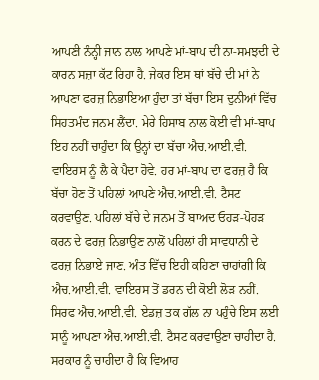ਆਪਣੀ ਨੰਨ੍ਹੀ ਜਾਨ ਨਾਲ ਆਪਣੇ ਮਾਂ-ਬਾਪ ਦੀ ਨਾ-ਸਮਝਦੀ ਦੇ ਕਾਰਨ ਸਜ਼ਾ ਕੱਟ ਰਿਹਾ ਹੈ. ਜੇਕਰ ਇਸ ਥਾਂ ਬੱਚੇ ਦੀ ਮਾਂ ਨੇ ਆਪਣਾ ਫਰਜ਼ ਨਿਭਾਇਆ ਹੁੰਦਾ ਤਾਂ ਬੱਚਾ ਇਸ ਦੁਨੀਆਂ ਵਿੱਚ ਸਿਹਤਮੰਦ ਜਨਮ ਲੈਂਦਾ. ਮੇਰੇ ਹਿਸਾਬ ਨਾਲ ਕੋਈ ਵੀ ਮਾਂ-ਬਾਪ ਇਹ ਨਹੀਂ ਚਾਹੁੰਦਾ ਕਿ ਉਨ੍ਹਾਂ ਦਾ ਬੱਚਾ ਐਚ.ਆਈ.ਵੀ. ਵਾਇਰਸ ਨੂੰ ਲੈ ਕੇ ਪੈਦਾ ਹੋਵੇ. ਹਰ ਮਾਂ-ਬਾਪ ਦਾ ਫਰਜ਼ ਹੈ ਕਿ ਬੱਚਾ ਹੋਣ ਤੋਂ ਪਹਿਲਾਂ ਆਪਣੇ ਐਚ.ਆਈ.ਵੀ. ਟੈਸਟ ਕਰਵਾਉਣ. ਪਹਿਲਾਂ ਬੱਚੇ ਦੇ ਜਨਮ ਤੋਂ ਬਾਅਦ ਓਹੜ-ਪੋਹੜ ਕਰਨ ਦੇ ਫਰਜ਼ ਨਿਭਾਉਣ ਨਾਲੋਂ ਪਹਿਲਾਂ ਹੀ ਸਾਵਧਾਨੀ ਦੇ ਫਰਜ਼ ਨਿਭਾਏ ਜਾਣ. ਅੰਤ ਵਿੱਚ ਇਹੀ ਕਹਿਣਾ ਚਾਹਾਂਗੀ ਕਿ ਐਚ.ਆਈ.ਵੀ. ਵਾਇਰਸ ਤੋਂ ਡਰਨ ਦੀ ਕੋਈ ਲੋੜ ਨਹੀਂ. ਸਿਰਫ ਐਚ.ਆਈ.ਵੀ. ਏਡਜ਼ ਤਕ ਗੱਲ ਨਾ ਪਹੁੰਚੇ ਇਸ ਲਈ ਸਾਨੂੰ ਆਪਣਾ ਐਚ.ਆਈ.ਵੀ. ਟੈਸਟ ਕਰਵਾਉਣਾ ਚਾਹੀਦਾ ਹੈ. ਸਰਕਾਰ ਨੂੰ ਚਾਹੀਦਾ ਹੈ ਕਿ ਵਿਆਹ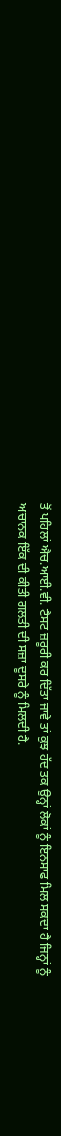ਤੋਂ ਪਹਿਲਾਂ ਐਚ.ਆਈ.ਵੀ. ਟੈਸਟ ਜ਼ਰੂਰੀ ਕਰ ਦਿੱਤਾ ਜਾਵੇ ਤਾਂ ਕੁਝ ਹੱਦ ਤਕ ਉਨ੍ਹਾਂ ਲੋਕਾਂ ਨੂੰ ਇਨਸਾਫ ਮਿਲ ਸਕਦਾ ਹੈ ਜਿਨ੍ਹਾਂ ਨੂੰ ਅਚਾਨਕ ਇੱਕ ਦੀ ਕੀਤੀ ਗਲਤੀ ਦੀ ਸਜ਼ਾ ਦੂਸਰੇ ਨੂੰ ਮਿਲਦੀ ਹੈ.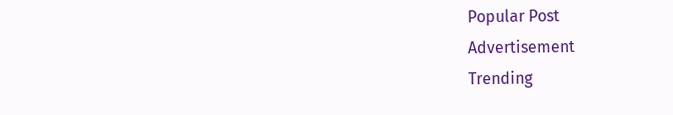Popular Post
Advertisement
Trending